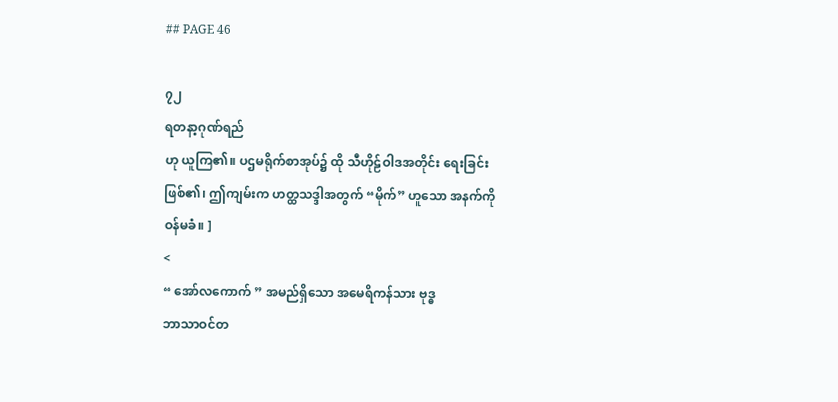## PAGE 46

၇၂
ရတနာ့ဂုဏ်ရည်
ဟု ယူကြ၏။ ပဌမရိုက်စာအုပ်၌ ထို သီဟိုဠ်ဝါဒအတိုင်း ရေးခြင်း
ဖြစ်၏၊ ဤကျမ်းက ဟတ္ထသဒ္ဒါအတွက် “မိုက်” ဟူသော အနက်ကို
ဝန်မခံ။ ]
<
“ အော်လကောက် ” အမည်ရှိသော အမေရိကန်သား ဗုဒ္ဓ
ဘာသာဝင်တ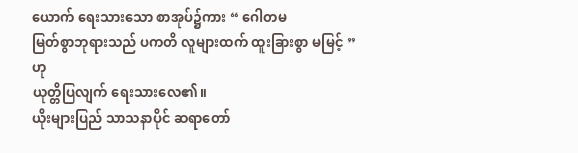ယောက် ရေးသားသော စာအုပ်၌ကား “ ဂေါတမ
မြတ်စွာဘုရားသည် ပကတိ လူများထက် ထူးခြားစွာ မမြင့် ” ဟု
ယုတ္တိပြလျက် ရေးသားလေ၏။
ယိုးများပြည် သာသနာပိုင် ဆရာတော်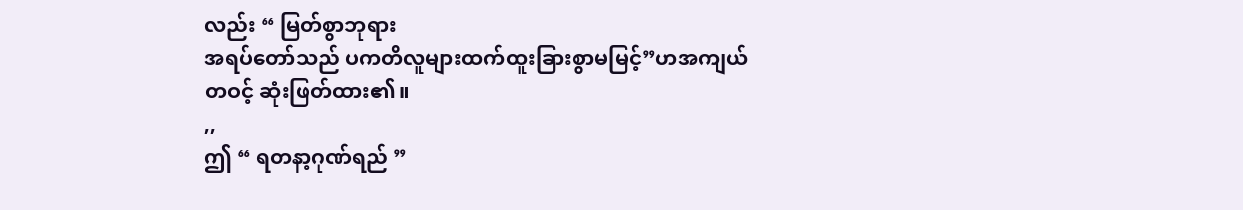လည်း “ မြတ်စွာဘုရား
အရပ်တော်သည် ပကတိလူများထက်ထူးခြားစွာမမြင့်”ဟအကျယ်
တဝင့် ဆုံးဖြတ်ထား၏။
,,
ဤ “ ရတနာ့ဂုဏ်ရည် ”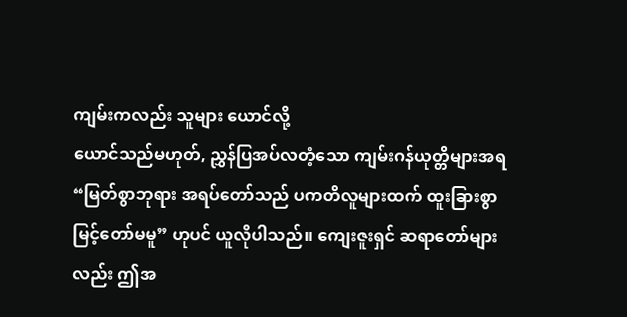ကျမ်းကလည်း သူများ ယောင်လို့
ယောင်သည်မဟုတ်, ညွှန်ပြအပ်လတံ့သော ကျမ်းဂန်ယုတ္တိများအရ
“မြတ်စွာဘုရား အရပ်တော်သည် ပကတိလူများထက် ထူးခြားစွာ
မြင့်တော်မမူ” ဟုပင် ယူလိုပါသည်။ ကျေးဇူးရှင် ဆရာတော်များ
လည်း ဤအ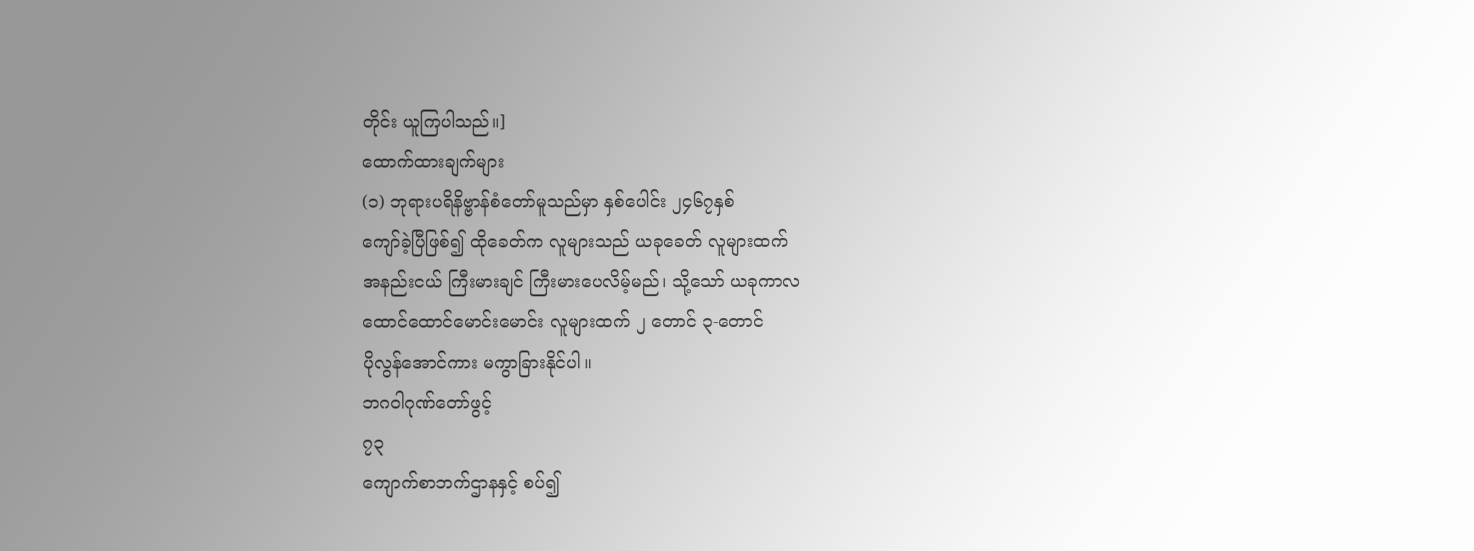တိုင်း ယူကြပါသည်။]
ထောက်ထားချက်များ
(၁) ဘုရားပရိနိဗ္ဗာန်စံတော်မူသည်မှာ နှစ်ပေါင်း ၂၄၆၇နှစ်
ကျော်ခဲ့ပြီဖြစ်၍ ထိုခေတ်က လူများသည် ယခုခေတ် လူများထက်
အနည်းငယ် ကြီးမားချင် ကြီးမားပေလိမ့်မည်၊ သို့သော် ယခုကာလ
ထောင်ထောင်မောင်းမောင်း လူများထက် ၂ တောင် ၃-တောင်
ပိုလွန်အောင်ကား မကွာခြားနိုင်ပါ။
ဘဂဝါဂုဏ်တော်ဖွင့်
၇၃
ကျောက်စာဘက်ဌာနနှင့် စပ်၍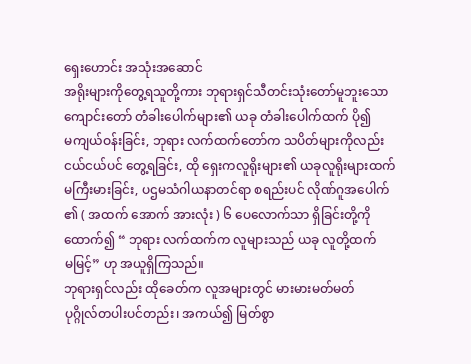ရှေးဟောင်း အသုံးအဆောင်
အရိုးများကိုတွေ့ရသူတို့ကား ဘုရားရှင်သီတင်းသုံးတော်မူဘူးသော
ကျောင်းတော် တံခါးပေါက်များ၏ ယခု တံခါးပေါက်ထက် ပို၍
မကျယ်ဝန်းခြင်း, ဘုရား လက်ထက်တော်က သပိတ်များကိုလည်း
ငယ်ငယ်ပင် တွေ့ရခြင်း, ထို ရှေးကလူရိုးများ၏ ယခုလူရိုးများထက်
မကြီးမားခြင်း, ပဌမသံဂါယနာတင်ရာ စရည်းပင် လိုဏ်ဂူအပေါက်
၏ ( အထက် အောက် အားလုံး ) ၆ ပေလောက်သာ ရှိခြင်းတို့ကို
ထောက်၍ “ ဘုရား လက်ထက်က လူများသည် ယခု လူတို့ထက်
မမြင့်” ဟု အယူရှိကြသည်။
ဘုရားရှင်လည်း ထိုခေတ်က လူအများတွင် မားမားမတ်မတ်
ပုဂ္ဂိုလ်တပါးပင်တည်း၊ အကယ်၍ မြတ်စွာ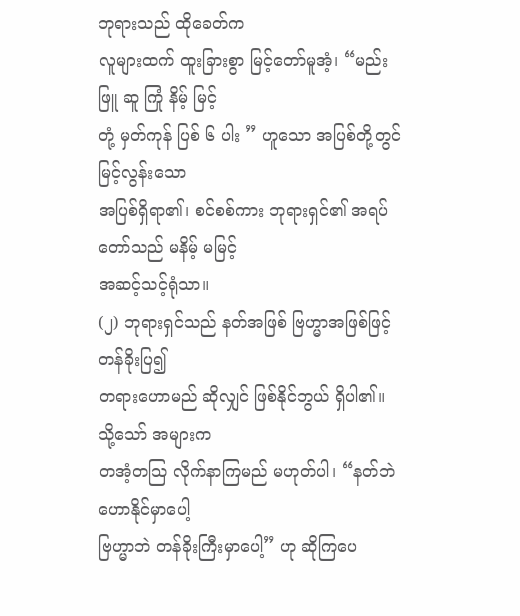ဘုရားသည် ထိုခေတ်က
လူများထက် ထူးခြားစွာ မြင့်တော်မူအံ့၊ “မည်း ဖြူ ဆူ ကြုံ နိမ့် မြင့်
တုံ့ မှတ်ကုန် ပြစ် ၆ ပါး ” ဟူသော အပြစ်တို့တွင် မြင့်လွန်းသော
အပြစ်ရှိရာ၏၊ စင်စစ်ကား ဘုရားရှင်၏ အရပ်တော်သည် မနိမ့် မမြင့်
အဆင့်သင့်ရုံသာ။
(၂) ဘုရားရှင်သည် နတ်အဖြစ် ဗြဟ္မာအဖြစ်ဖြင့် တန်ခိုးပြ၍
တရားဟောမည် ဆိုလျှင် ဖြစ်နိုင်ဘွယ် ရှိပါ၏။ သို့သော် အများက
တအံ့တသြ လိုက်နာကြမည် မဟုတ်ပါ၊ “နတ်ဘဲ ဟောနိုင်မှာပေါ့
ဗြဟ္မာဘဲ တန်ခိုးကြီးမှာပေါ့” ဟု ဆိုကြပေ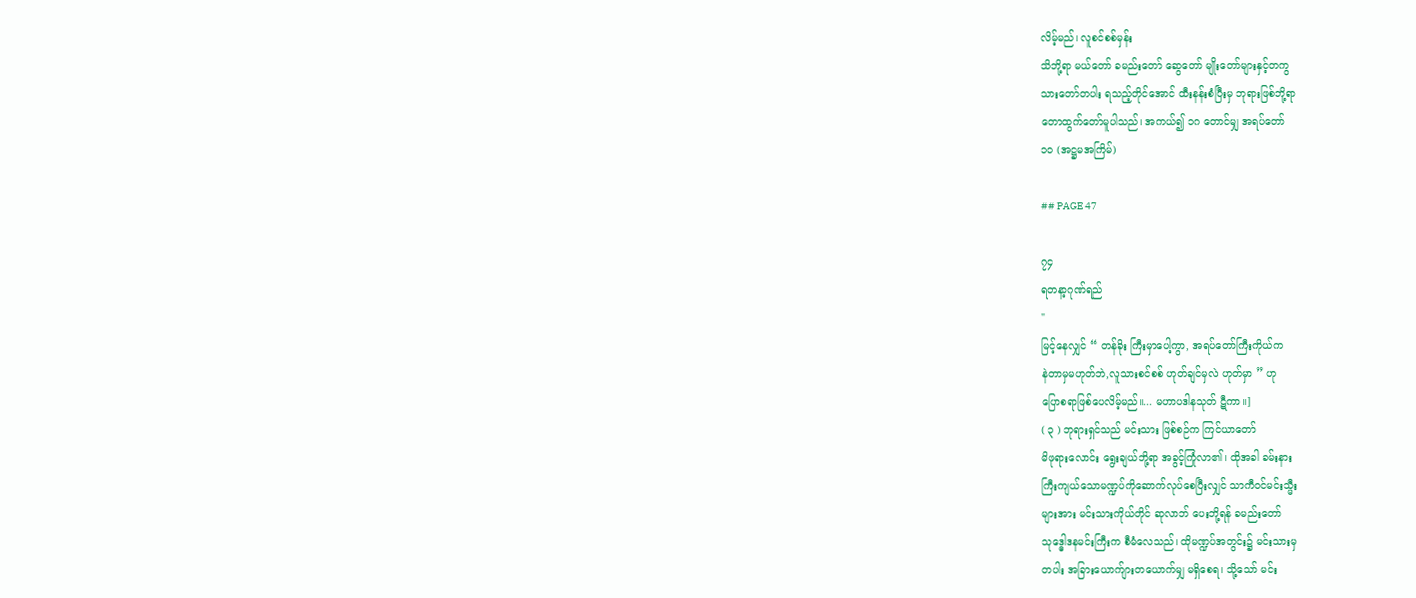လိမ့်မည်၊ လူစင်စစ်မှန်း
သိဘို့ရာ မယ်တော် ခမည်းတော် ဆွေတော် မျိုးတော်များနှင့်တကွ
သားတော်တပါး ရသည့်တိုင်အောင် ထီးနန်းစံပြီးမှ ဘုရားဖြစ်ဘို့ရာ
တောထွက်တော်မူပါသည်၊ အကယ်၍ ၁ဂ တောင်မျှ အရပ်တော်
၁၀ (အဋ္ဌမအကြိမ်)

## PAGE 47

၇၄
ရတနာ့ဂုဏ်ရည်
"
မြင့်နေလျှင် “ တန်ခိုး ကြီးမှာပေါ့ကွာ, အရပ်တော်ကြီးကိုယ်က
နဲတာမှမဟုတ်ဘဲ,လူသားစင်စစ် ဟုတ်ချင်မှလဲ ဟုတ်မှာ ” ဟု
ပြောစရာဖြစ်ပေလိမ့်မည်။... မဟာပဒါနသုတ် ဋီကာ။]
( ၃ ) ဘုရားရှင်သည် မင်းသား ဖြစ်စဉ်က ကြင်ယာတော်
မိဖုရားလောင်း ရွေးချယ်ဘို့ရာ အခွင့်ကြုံလာ၏၊ ထိုအခါ ခမ်းနား
ကြီးကျယ်သောမဏ္ဍပ်ကိုဆောက်လုပ်စေပြီးလျှင် သာကီဝင်မင်းသ္မီး
များအား မင်းသားကိုယ်တိုင် ဆုလာဘ် ပေးဘို့ရန် ခမည်းတော်
သုဒ္ဓေါဒနမင်းကြီးက စီမံလေသည်၊ ထိုမဏ္ဍပ်အတွင်း၌ မင်းသားမှ
တပါး အခြားယောက်ျားတယောက်မျှ မရှိစေရ၊ သို့သော် မင်း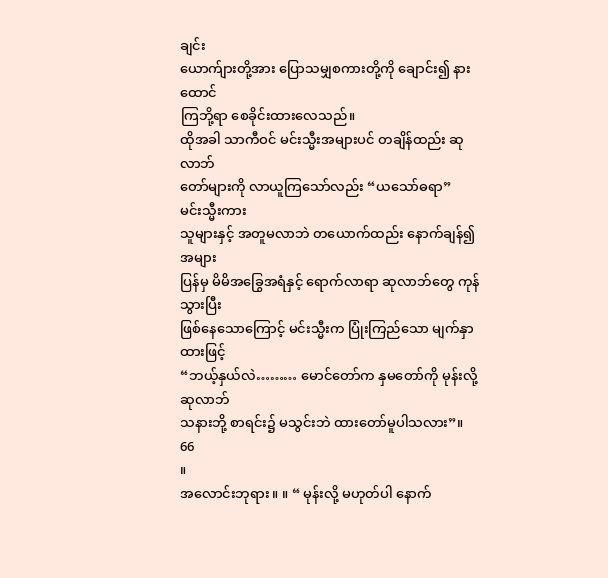ချင်း
ယောက်ျားတို့အား ပြောသမျှစကားတို့ကို ချောင်း၍ နားထောင်
ကြဘို့ရာ စေခိုင်းထားလေသည်။
ထိုအခါ သာကီဝင် မင်းသ္မီးအများပင် တချိန်ထည်း ဆုလာဘ်
တော်များကို လာယူကြသော်လည်း “ယသော်ဓရာ” မင်းသ္မီးကား
သူများနှင့် အတူမလာဘဲ တယောက်ထည်း နောက်ချန်၍ အများ
ပြန်မှ မိမိအခြွေအရံနှင့် ရောက်လာရာ ဆုလာဘ်တွေ ကုန်သွားပြီး
ဖြစ်နေသောကြောင့် မင်းသ္မီးက ပြုံးကြည်သော မျက်နှာထားဖြင့်
“ဘယ့်နှယ်လဲ……… မောင်တော်က နှမတော်ကို မုန်းလို့ ဆုလာဘ်
သနားဘို့ စာရင်း၌ မသွင်းဘဲ ထားတော်မူပါသလား”။
66
။
အလောင်းဘုရား။ ။ “ မုန်းလို့ မဟုတ်ပါ နောက်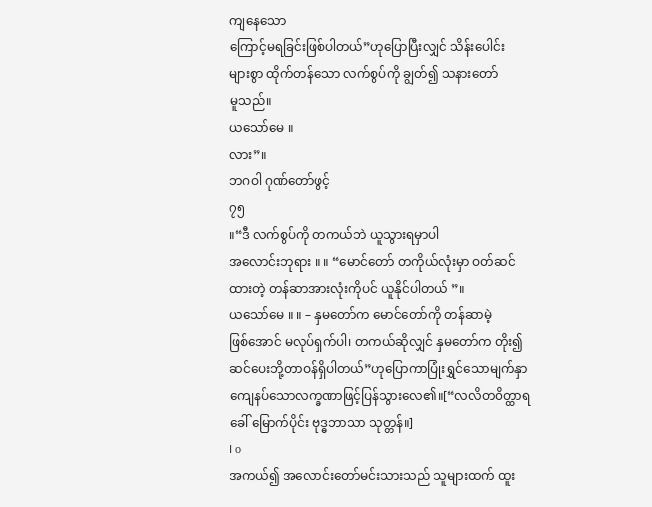ကျနေသော
ကြောင့်မရခြင်းဖြစ်ပါတယ်”ဟုပြောပြီးလျှင် သိန်းပေါင်း
များစွာ ထိုက်တန်သော လက်စွပ်ကို ချွတ်၍ သနားတော်
မူသည်။
ယသော်မေ ။
လား”။
ဘဂဝါ ဂုဏ်တော်ဖွင့်
၇၅
။“ဒီ လက်စွပ်ကို တကယ်ဘဲ ယူသွားရမှာပါ
အလောင်းဘုရား ။ ။ “မောင်တော် တကိုယ်လုံးမှာ ဝတ်ဆင်
ထားတဲ့ တန်ဆာအားလုံးကိုပင် ယူနိုင်ပါတယ် ”။
ယသော်မေ ။ ။ – နှမတော်က မောင်တော်ကို တန်ဆာမဲ့
ဖြစ်အောင် မလုပ်ရှက်ပါ၊ တကယ်ဆိုလျှင် နှမတော်က တိုး၍
ဆင်ပေးဘို့တာဝန်ရှိပါတယ်”ဟုပြောကာပြုံးရွှင်သောမျက်နှာ
ကျေနပ်သောလက္ခဏာဖြင့်ပြန်သွားလေ၏။[“လလိတ၀ိတ္ထာရ
ခေါ် မြောက်ပိုင်း ဗုဒ္ဓဘာသာ သုတ္တန်။]
I o
အကယ်၍ အလောင်းတော်မင်းသားသည် သူများထက် ထူး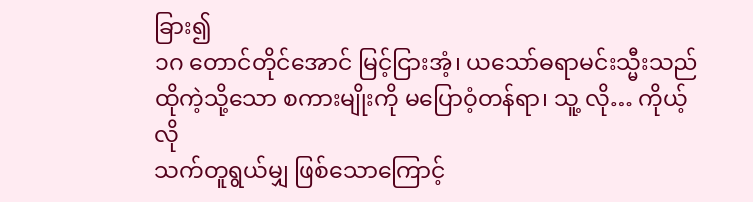ခြား၍
၁ဂ တောင်တိုင်အောင် မြင့်ငြားအံ့၊ ယသော်ဓရာမင်းသ္မီးသည်
ထိုကဲ့သို့သော စကားမျိုးကို မပြောဝံ့တန်ရာ၊ သူ့ လို… ကိုယ့်လို
သက်တူရွယ်မျှ ဖြစ်သောကြောင့်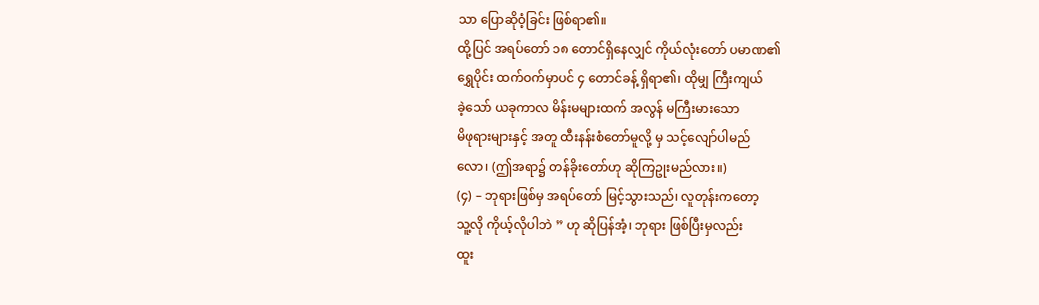သာ ပြောဆိုဝံ့ခြင်း ဖြစ်ရာ၏။
ထို့ပြင် အရပ်တော် ၁၈ တောင်ရှိနေလျှင် ကိုယ်လုံးတော် ပမာဏ၏
ရွှေပိုင်း ထက်ဝက်မှာပင် ၄ တောင်ခန့် ရှိရာ၏၊ ထိုမျှ ကြီးကျယ်
ခဲ့သော် ယခုကာလ မိန်းမများထက် အလွန် မကြီးမားသော
မိဖုရားများနှင့် အတူ ထီးနန်းစံတော်မူလို့ မှ သင့်လျော်ပါမည်
လော၊ (ဤအရာ၌ တန်ခိုးတော်ဟု ဆိုကြဥုးမည်လား။)
(၄) – ဘုရားဖြစ်မှ အရပ်တော် မြင့်သွားသည်၊ လူတုန်းကတော့
သူ့လို ကိုယ့်လိုပါဘဲ ” ဟု ဆိုပြန်အံ့၊ ဘုရား ဖြစ်ပြီးမှလည်း
ထူး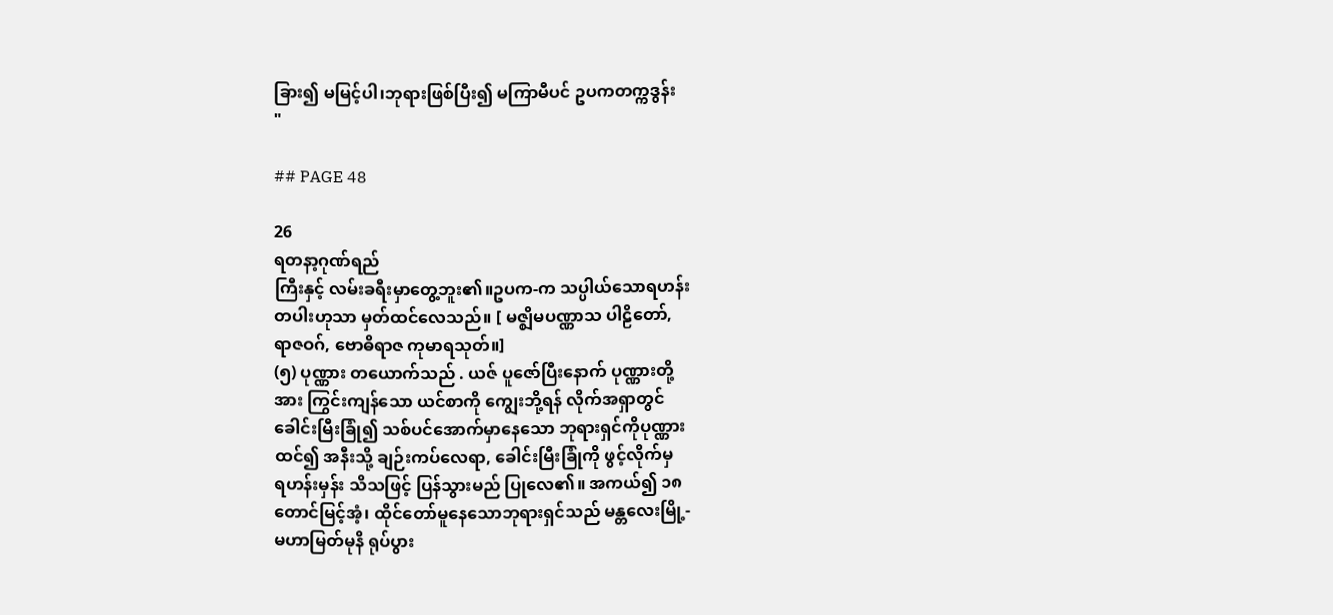ခြား၍ မမြင့်ပါ၊ဘုရားဖြစ်ပြီး၍ မကြာမီပင် ဥပကတက္ကဒွန်း
"

## PAGE 48

26
ရတနာ့ဂုဏ်ရည်
ကြီးနှင့် လမ်းခရီးမှာတွေ့ဘူး၏။ဥပက-က သပ္ပါယ်သောရဟန်း
တပါးဟုသာ မှတ်ထင်လေသည်။ [ မဇ္ဈိမပဏ္ဏာသ ပါဠိတော်,
ရာဇဝဂ်, ဗောဓိရာဇ ကုမာရသုတ်။]
(၅) ပုဏ္ဏား တယောက်သည် . ယဇ် ပူဇော်ပြီးနောက် ပုဏ္ဏားတို့
အား ကြွင်းကျန်သော ယင်စာကို ကျွေးဘို့ရန် လိုက်အရှာတွင်
ခေါင်းမြီးခြုံ၍ သစ်ပင်အောက်မှာနေသော ဘုရားရှင်ကိုပုဏ္ဏား
ထင်၍ အနီးသို့ ချဉ်းကပ်လေရာ, ခေါင်းမြီးခြုံကို ဖွင့်လိုက်မှ
ရဟန်းမှန်း သိသဖြင့် ပြန်သွားမည် ပြုလေ၏။ အကယ်၍ ၁၈
တောင်မြင့်အံ့၊ ထိုင်တော်မူနေသောဘုရားရှင်သည် မန္တလေးမြို့-
မဟာမြတ်မုနိ ရုပ်ပွား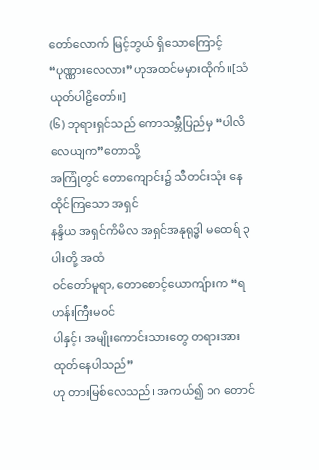တော်လောက် မြင့်ဘွယ် ရှိသောကြောင့်
“ပုဏ္ဏားလေလား”ဟုအထင်မမှားထိုက်။[သံယုတ်ပါဠိတော်။]
(၆) ဘုရားရှင်သည် ကောသမ္ဘီပြည်မှ “ပါလိလေယျက”တောသို့
အကြုံတွင် တောကျောင်း၌ သီတင်းသုံး နေထိုင်ကြသော အရှင်
နန္ဒိယ အရှင်ကိမိလ အရှင်အနုရုဒ္ဓါ မထေရ် ၃ ပါးတို့ အထံ
ဝင်တော်မူရာ, တောစောင့်ယောကျ်ားက “ရဟန်းကြီးမဝင်
ပါနှင့်၊ အမျိုးကောင်းသားတွေ တရားအားထုတ်နေပါသည်”
ဟု တားမြစ်လေသည်၊ အကယ်၍ ၁ဂ တောင်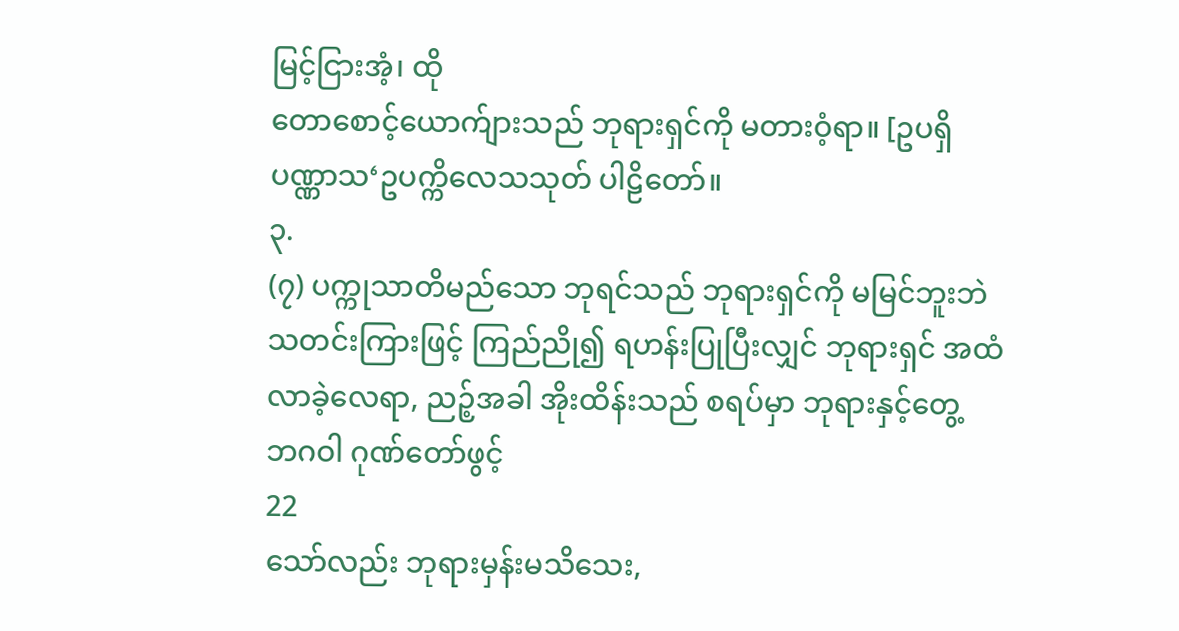မြင့်ငြားအံ့၊ ထို
တောစောင့်ယောက်ျားသည် ဘုရားရှင်ကို မတားဝံ့ရာ။ [ဥပရှိ
ပဏ္ဏာသ‘ဥပက္ကိလေသသုတ် ပါဠိတော်။
၃.
(၇) ပက္ကုသာတိမည်သော ဘုရင်သည် ဘုရားရှင်ကို မမြင်ဘူးဘဲ
သတင်းကြားဖြင့် ကြည်ညို၍ ရဟန်းပြုပြီးလျှင် ဘုရားရှင် အထံ
လာခဲ့လေရာ, ညဉ့်အခါ အိုးထိန်းသည် စရပ်မှာ ဘုရားနှင့်တွေ့
ဘဂဝါ ဂုဏ်တော်ဖွင့်
22
သော်လည်း ဘုရားမှန်းမသိသေး,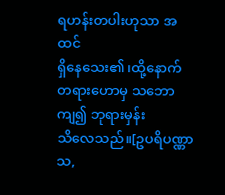ရဟန်းတပါးဟုသာ အထင်
ရှိနေသေး၏၊ထို့နောက် တရားဟောမှ သဘောကျ၍ ဘုရားမှန်း
သိလေသည်။[ဥပရိပဏ္ဏာသ,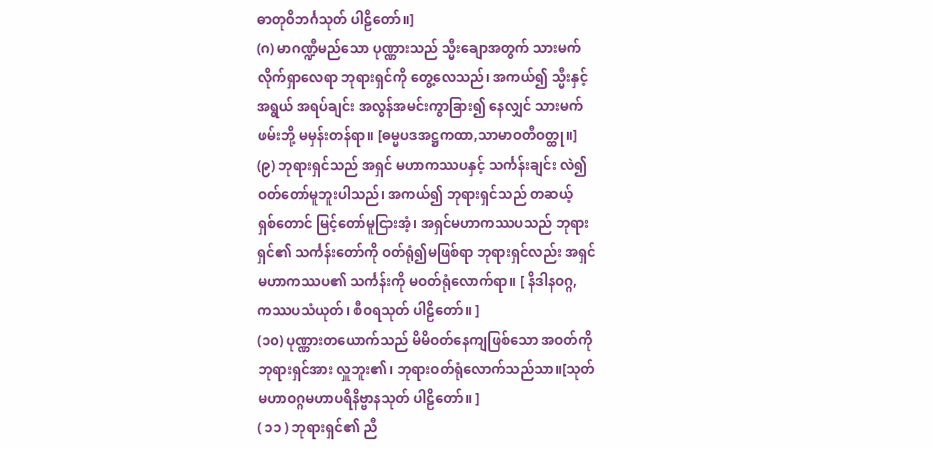ဓာတုဝိဘင်္ဂသုတ် ပါဠိတော်။]
(ဂ) မာဂဏ္ဍီမည်သော ပုဏ္ဏားသည် သ္မီးချောအတွက် သားမက်
လိုက်ရှာလေရာ ဘုရားရှင်ကို တွေ့လေသည်၊ အကယ်၍ သ္မီးနှင့်
အရွယ် အရပ်ချင်း အလွန်အမင်းကွာခြား၍ နေလျှင် သားမက်
ဖမ်းဘို့ မမှန်းတန်ရာ။ [ဓမ္မပဒအဋ္ဌကထာ,သာမာဝတီဝတ္ထု။]
(၉) ဘုရားရှင်သည် အရှင် မဟာကဿပနှင့် သင်္ကန်းချင်း လဲ၍
ဝတ်တော်မူဘူးပါသည်၊ အကယ်၍ ဘုရားရှင်သည် တဆယ့်
ရှစ်တောင် မြင့်တော်မူငြားအံ့၊ အရှင်မဟာကဿပသည် ဘုရား
ရှင်၏ သင်္ကန်းတော်ကို ဝတ်ရုံ၍မဖြစ်ရာ ဘုရားရှင်လည်း အရှင်
မဟာကဿပ၏ သင်္ကန်းကို မဝတ်ရုံလောက်ရာ။ [ နိဒါနဝဂ္ဂ,
ကဿပသံယုတ်၊ စီဝရသုတ် ပါဠိတော်။ ]
(၁၀) ပုဏ္ဏားတယောက်သည် မိမိဝတ်နေကျဖြစ်သော အဝတ်ကို
ဘုရားရှင်အား လှူဘူး၏၊ ဘုရားဝတ်ရုံလောက်သည်သာ။[သုတ်
မဟာဝဂ္ဂမဟာပရိနိဗ္ဗာနသုတ် ပါဠိတော်။ ]
( ၁၁ ) ဘုရားရှင်၏ ညီ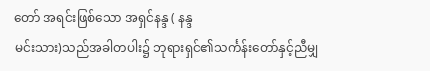တော် အရင်းဖြစ်သော အရှင်နန္ဒ ( နန္ဒ
မင်းသား)သည်အခါတပါး၌ ဘုရားရှင်၏သင်္ကန်းတော်နှင့်ညီမျှ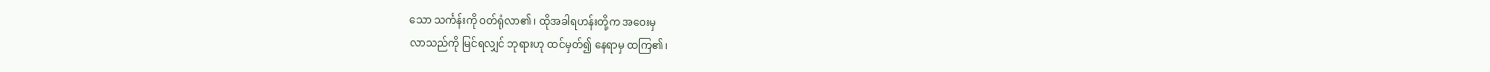သော သင်္ကန်းကို ဝတ်ရုံလာ၏၊ ထိုအခါရဟန်းတို့က အဝေးမှ
လာသည်ကို မြင်ရလျှင် ဘုရားဟု ထင်မှတ်၍ နေရာမှ ထကြ၏၊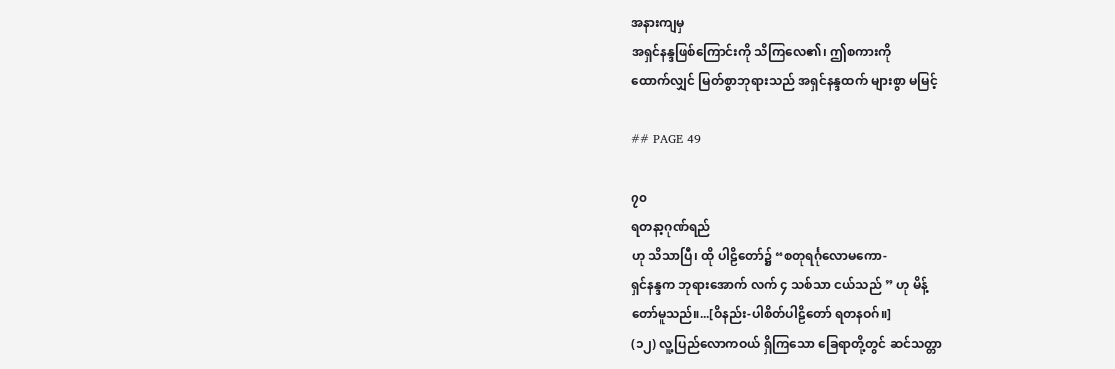အနားကျမှ
အရှင်နန္ဒဖြစ်ကြောင်းကို သိကြလေ၏၊ ဤစကားကို
ထောက်လျှင် မြတ်စွာဘုရားသည် အရှင်နန္ဒထက် များစွာ မမြင့်

## PAGE 49

၇၀
ရတနာ့ဂုဏ်ရည်
ဟု သိသာပြီ၊ ထို ပါဠိတော်၌ “စတုရင်္ဂုလောမကော-
ရှင်နန္ဒက ဘုရားအောက် လက် ၄ သစ်သာ ငယ်သည် ” ဟု မိန့်
တော်မူသည်။...[ဝိနည်း-ပါစိတ်ပါဠိတော် ရတနဝဂ်။]
(၁၂) လူ့ပြည်လောကဝယ် ရှိကြသော ခြေရာတို့တွင် ဆင်သတ္တာ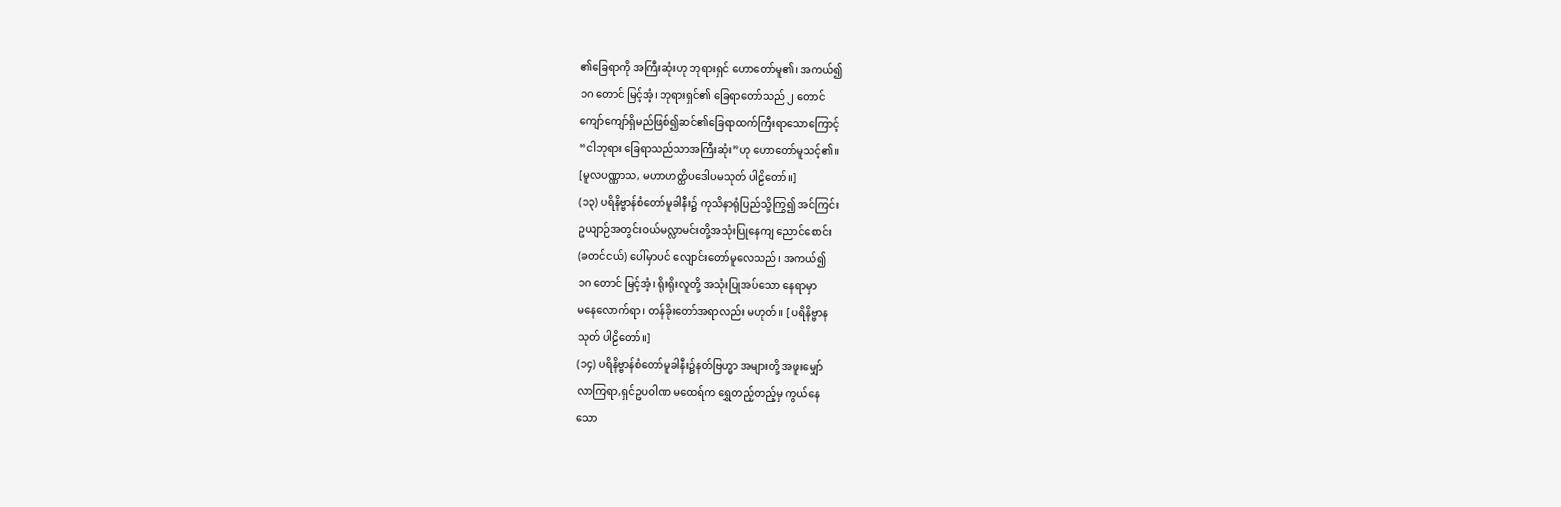၏ခြေရာကို အကြီးဆုံးဟု ဘုရားရှင် ဟောတော်မူ၏၊ အကယ်၍
၁ဂ တောင် မြင့်အံ့၊ ဘုရားရှင်၏ ခြေရာတော်သည် ၂ တောင်
ကျော်ကျော်ရှိမည်ဖြစ်၍ဆင်၏ခြေရာထက်ကြီးရာသောကြောင့်
“ငါဘုရား ခြေရာသည်သာအကြီးဆုံး”ဟု ဟောတော်မူသင့်၏။
[မူလပဏ္ဏာသ, မဟာဟတ္ထိပဒေါပမသုတ် ပါဠိတော်။]
(၁၃) ပရိနိဗ္ဗာန်စံတော်မူခါနီး၌ ကုသိနာရုံပြည်သို့ကြွ၍ အင်ကြင်း
ဥယျာဉ်အတွင်းဝယ်မလ္လာမင်းတို့အသုံးပြုနေကျ ညောင်စောင်း
(ခတင်ငယ်) ပေါ်မှာပင် လျောင်းတော်မူလေသည်၊ အကယ်၍
၁ဂ တောင် မြင့်အံ့၊ ရိုးရိုးလူတို့ အသုံးပြုအပ်သော နေရာမှာ
မနေလောက်ရာ၊ တန်ခိုးတော်အရာလည်း မဟုတ်။ [ ပရိနိဗ္ဗာန
သုတ် ပါဠိတော်။]
(၁၄) ပရိနိဗ္ဗာန်စံတော်မူခါနီး၌နတ်ဗြဟ္မာ အများတို့ အဖူးမျှော်
လာကြရာ,ရှင်ဥပဝါဏ မထေရ်က ရွှေတည့်တည့်မှ ကွယ်နေ
သော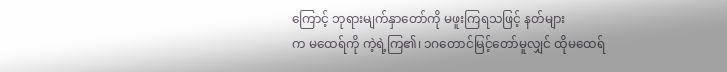ကြောင့် ဘုရားမျက်နှာတော်ကို မဖူးကြရသဖြင့် နတ်များ
က မထေရ်ကို ကဲ့ရဲ့ကြ၏၊ ၁ဂတောင်မြင့်တော်မူလျှင် ထိုမထေရ်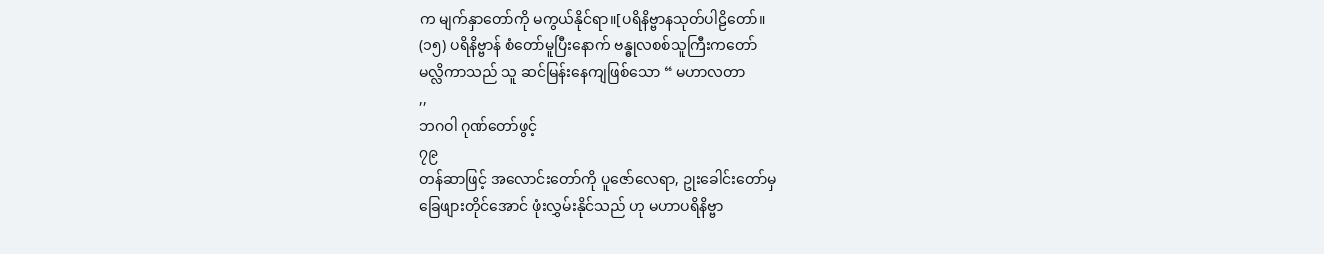က မျက်နှာတော်ကို မကွယ်နိုင်ရာ။[ပရိနိဗ္ဗာနသုတ်ပါဠိတော်။
(၁၅) ပရိနိဗ္ဗာန် စံတော်မူပြီးနောက် ဗန္ဓုလစစ်သူကြီးကတော်
မလ္လိကာသည် သူ ဆင်မြန်းနေကျဖြစ်သော “ မဟာလတာ
,,
ဘဂဝါ ဂုဏ်တော်ဖွင့်
၇၉
တန်ဆာဖြင့် အလောင်းတော်ကို ပူဇော်လေရာ, ဥုးခေါင်းတော်မှ
ခြေဖျားတိုင်အောင် ဖုံးလွှမ်းနိုင်သည် ဟု မဟာပရိနိဗ္ဗာ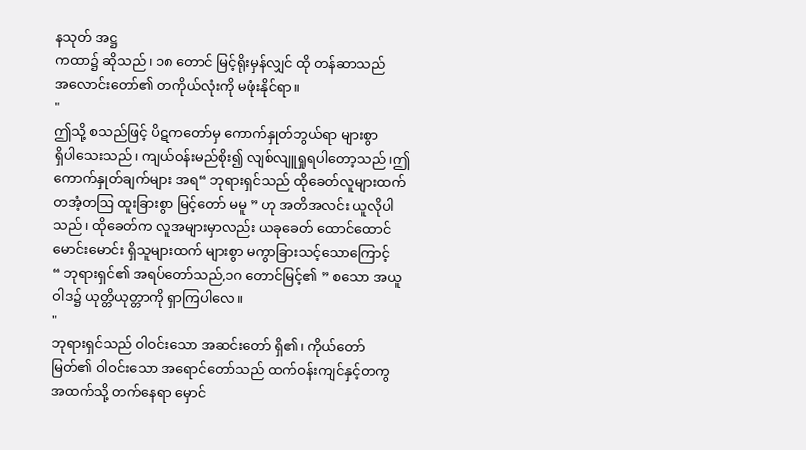နသုတ် အဋ္ဌ
ကထာ၌ ဆိုသည်၊ ၁၈ တောင် မြင့်ရိုးမှန်လျှင် ထို တန်ဆာသည်
အလောင်းတော်၏ တကိုယ်လုံးကို မဖုံးနိုင်ရာ။
"
ဤသို့ စသည်ဖြင့် ပိဋကတော်မှ ကောက်နှုတ်ဘွယ်ရာ များစွာ
ရှိပါသေးသည်၊ ကျယ်ဝန်းမည်စိုး၍ လျစ်လျူရှုရပါတော့သည်၊ဤ
ကောက်နှုတ်ချက်များ အရ“ ဘုရားရှင်သည် ထိုခေတ်လူများထက်
တအံ့တဩ ထူးခြားစွာ မြင့်တော် မမူ ” ဟု အတိအလင်း ယူလိုပါ
သည်၊ ထိုခေတ်က လူအများမှာလည်း ယခုခေတ် ထောင်ထောင်
မောင်းမောင်း ရှိသူများထက် များစွာ မကွာခြားသင့်သောကြောင့်
“ ဘုရားရှင်၏ အရပ်တော်သည်,၁ဂ တောင်မြင့်၏ ” စသော အယူ
ဝါဒ၌ ယုတ္တိယုတ္တာကို ရှာကြပါလေ။
"
ဘုရားရှင်သည် ၀ါဝင်းသော အဆင်းတော် ရှိ၏၊ ကိုယ်တော်
မြတ်၏ ဝါဝင်းသော အရောင်တော်သည် ထက်ဝန်းကျင်နှင့်တကွ
အထက်သို့ တက်နေရာ မှောင်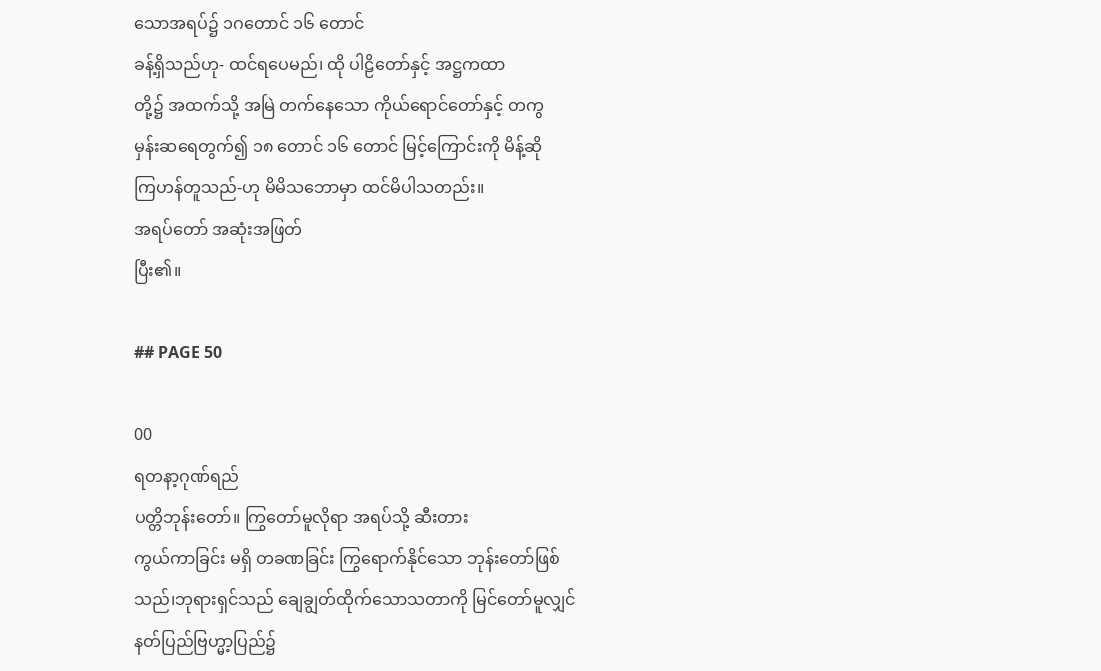သောအရပ်၌ ၁ဂတောင် ၁၆ တောင်
ခန့်ရှိသည်ဟု- ထင်ရပေမည်၊ ထို ပါဠိတော်နှင့် အဋ္ဌကထာ
တို့၌ အထက်သို့ အမြဲ တက်နေသော ကိုယ်ရောင်တော်နှင့် တကွ
မှန်းဆရေတွက်၍ ၁၈ တောင် ၁၆ တောင် မြင့်ကြောင်းကို မိန့်ဆို
ကြဟန်တူသည်-ဟု မိမိသဘောမှာ ထင်မိပါသတည်း။
အရပ်တော် အဆုံးအဖြတ်
ပြီး၏။

## PAGE 50

00
ရတနာ့ဂုဏ်ရည်
ပတ္တိဘုန်းတော်။ ကြွတော်မူလိုရာ အရပ်သို့ ဆီးတား
ကွယ်ကာခြင်း မရှိ တခဏခြင်း ကြွရောက်နိုင်သော ဘုန်းတော်ဖြစ်
သည်၊ဘုရားရှင်သည် ချေချွတ်ထိုက်သောသတာကို မြင်တော်မူလျှင်
နတ်ပြည်ဗြဟ္မာ့ပြည်၌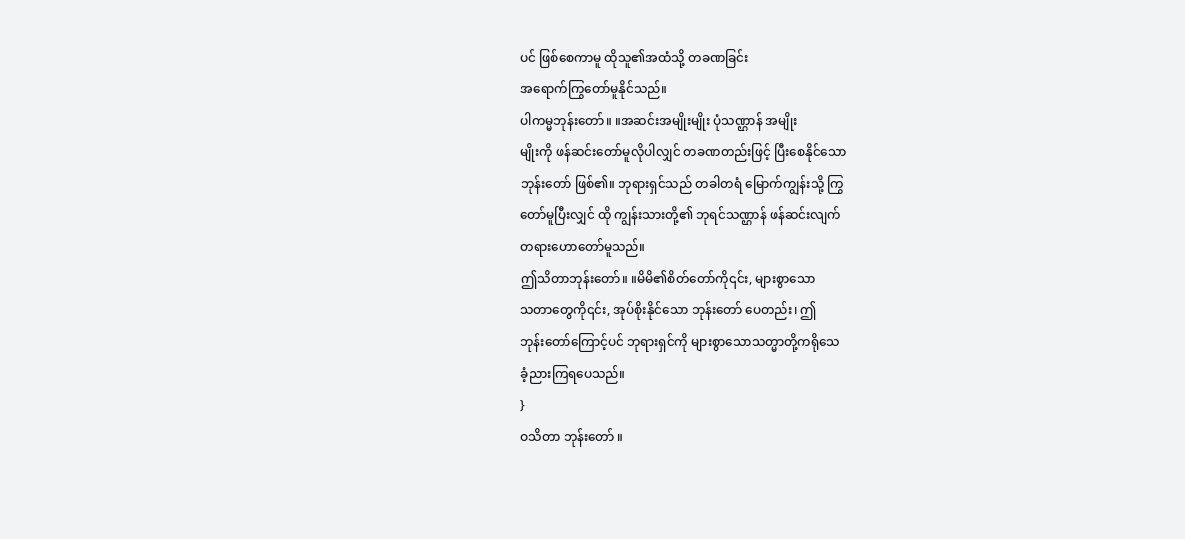ပင် ဖြစ်စေကာမူ ထိုသူ၏အထံသို့ တခဏခြင်း
အရောက်ကြွတော်မူနိုင်သည်။
ပါကမ္မဘုန်းတော်။ ။အဆင်းအမျိုးမျိုး ပုံသဏ္ဌာန် အမျိုး
မျိုးကို ဖန်ဆင်းတော်မူလိုပါလျှင် တခဏတည်းဖြင့် ပြီးစေနိုင်သော
ဘုန်းတော် ဖြစ်၏။ ဘုရားရှင်သည် တခါတရံ မြောက်ကျွန်းသို့ ကြွ
တော်မူပြီးလျှင် ထို ကျွန်းသားတို့၏ ဘုရင်သဏ္ဌာန် ဖန်ဆင်းလျက်
တရားဟောတော်မူသည်။
ဤသိတာဘုန်းတော်။ ။မိမိ၏စိတ်တော်ကို၎င်း, များစွာသော
သတာတွေကို၎င်း, အုပ်စိုးနိုင်သော ဘုန်းတော် ပေတည်း၊ ဤ
ဘုန်းတော်ကြောင့်ပင် ဘုရားရှင်ကို များစွာသောသတ္မာတို့ကရိုသေ
ခံ့ညားကြရပေသည်။
}
ဝသိတာ ဘုန်းတော် ။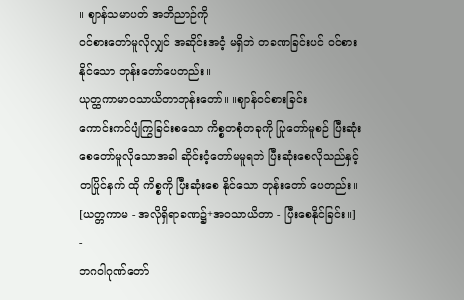။ ဈာန်သမာပတ် အဘိညာဉ်ကို
ဝင်စားတော်မူလိုလျှင် အဆိုင်းအငံ့ မရှိဘဲ တခဏခြင်းပင် ဝင်စား
နိုင်သော ဘုန်းတော်ပေတည်း။
ယုတ္ထကာမာဝသာယိတာဘုန်းတော်။ ။ဈာန်ဝင်စားခြင်း
ကောင်းကင်ပျံကြွခြင်းစသော ကိစ္စတစုံတခုကို ပြုတော်မူစဉ် ပြီးဆုံး
စေတော်မူလိုသောအခါ ဆိုင်းငံ့တော်မမူရဘဲ ပြီးဆုံးစေလိုသည်နှင့်
တပြိုင်နက် ထို ကိစ္စကို ပြီးဆုံးစေ နိုင်သော ဘုန်းတော် ပေတည်း။
[ယတ္တကာမ - အလိုရှိရာခဏ၌+အဝသာယိတာ - ပြီးစေနိုင်ခြင်း။]
-
ဘဂဝါဂုဏ်တော်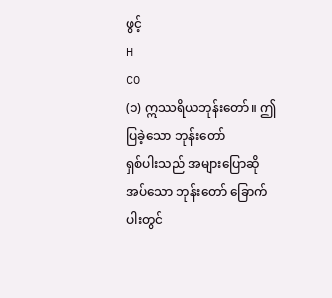ဖွင့်
H
CO
(၁) ဣဿရိယဘုန်းတော်။ ဤ ပြခဲ့သော ဘုန်းတော်
ရှစ်ပါးသည် အများပြောဆိုအပ်သော ဘုန်းတော် ခြောက်ပါးတွင်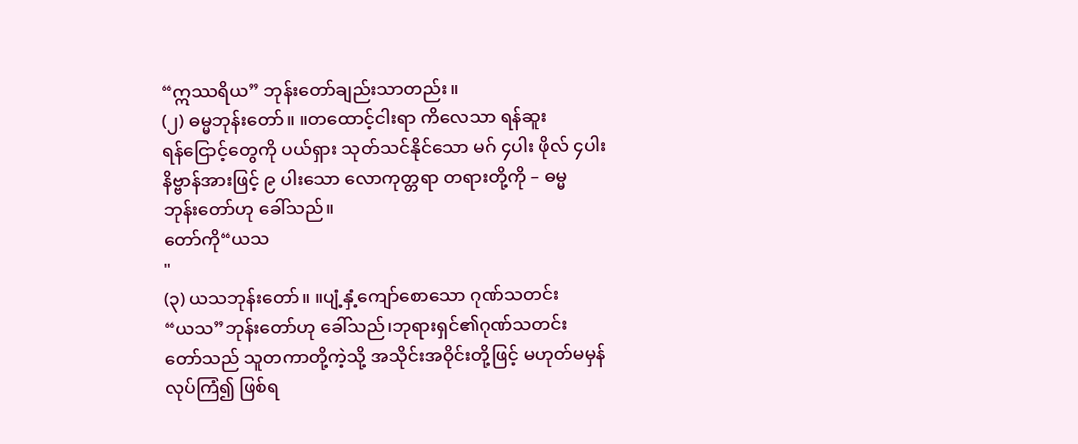“ဣဿရိယ” ဘုန်းတော်ချည်းသာတည်း။
(၂) ဓမ္မဘုန်းတော်။ ။တထောင့်ငါးရာ ကိလေသာ ရန်ဆူး
ရန်ငြောင့်တွေကို ပယ်ရှား သုတ်သင်နိုင်သော မဂ် ၄ပါး ဖိုလ် ၄ပါး
နိဗ္ဗာန်အားဖြင့် ၉ ပါးသော လောကုတ္တရာ တရားတို့ကို – ဓမ္မ
ဘုန်းတော်ဟု ခေါ်သည်။
တော်ကို“ယသ
"
(၃) ယသဘုန်းတော်။ ။ပျံ့နှံ့ကျော်စောသော ဂုဏ်သတင်း
“ယသ”ဘုန်းတော်ဟု ခေါ်သည်၊ဘုရားရှင်၏ဂုဏ်သတင်း
တော်သည် သူတကာတို့ကဲ့သို့ အသိုင်းအဝိုင်းတို့ဖြင့် မဟုတ်မမှန်
လုပ်ကြံ၍ ဖြစ်ရ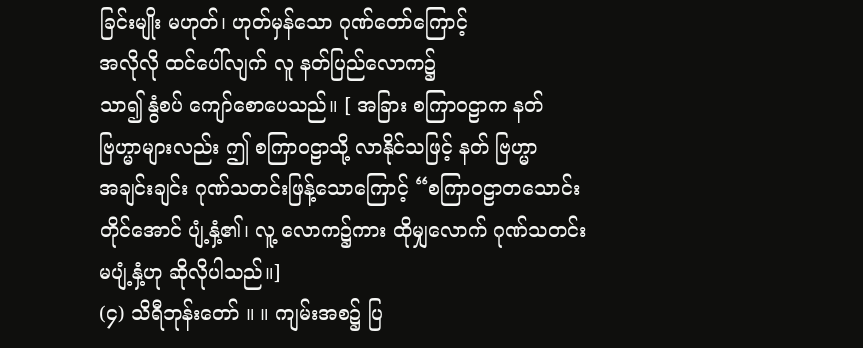ခြင်းမျိုး မဟုတ်၊ ဟုတ်မှန်သော ဂုဏ်တော်ကြောင့်
အလိုလို ထင်ပေါ်လျက် လူ နတ်ပြည်လောက၌
သာ၍ နွံစပ် ကျော်စောပေသည်။ [ အခြား စကြာဝဠာက နတ်
ဗြဟ္မာများလည်း ဤ စကြာဝဠာသို့ လာနိုင်သဖြင့် နတ် ဗြဟ္မာ
အချင်းချင်း ဂုဏ်သတင်းဖြန့်သောကြောင့် “စကြာဝဠာတသောင်း
တိုင်အောင် ပျံ့နှံ့၏၊ လူ့ လောက၌ကား ထိုမျှလောက် ဂုဏ်သတင်း
မပျံ့နှံ့ဟု ဆိုလိုပါသည်။]
(၄) သိရီဘုန်းတော် ။ ။ ကျမ်းအစ၌ ပြ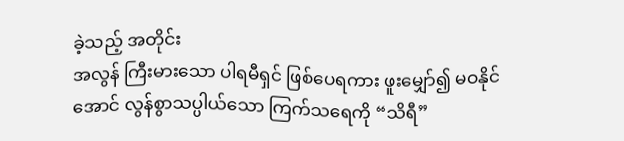ခဲ့သည့် အတိုင်း
အလွန် ကြီးမားသော ပါရမီရှင် ဖြစ်ပေရကား ဖူးမျှော်၍ မဝနိုင်
အောင် လွန်စွာသပ္ပါယ်သော ကြက်သရေကို “သိရီ”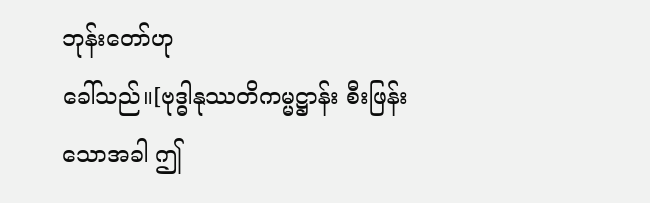ဘုန်းတော်ဟု
ခေါ်သည်။[ဗုဒ္ဓါနုဿတိကမ္မဋ္ဌာန်း စီးဖြန်းသောအခါ ဤ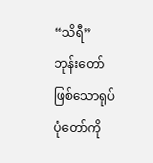“သိရီ”
ဘုန်းတော်ဖြစ်သောရုပ်ပုံတော်ကို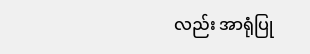လည်း အာရုံပြု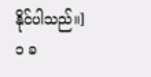နိုင်ပါသည်။]
၁ ခ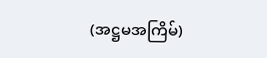(အဋ္ဌမအကြိမ်)